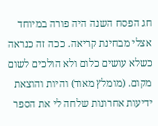חג הפסח השנה היה פורה במיוחד אצלי מבחינת קריאה. ככה זה כנראה כשלא עושים כלום ולא הולכים לשום מקום. (מומלץ מאוד) והיות והוצאת ידיעות אחרונות שלחה לי את הספר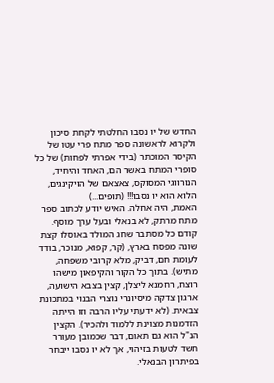החדש של יו נסבו החלטתי לקחת סיכון ולקרוא לראשונה ספר מתח פרי עטו של הקיסר המוכתר (בידי אפרתי לפחות) של כל סופרי המתח באשר הם, האחד והיחיד, הנורווגי המסוקס, צאצאם של הויקינגים, הלוא הוא יו נסבו!!! (תופים...)
האמת, היה אחלה. האיש יודע לכתוב ספר מתח מרתק, לא בנאלי ובעל ערך מוסף. קודם כל מסתבר שחג המולד באוסלו קצת שונה מפסח בארץ, (קר, קפוא, מנוכר, בודד לעומת חם, דביק, מלא קרובי משפחה, מתיש). בתוך כל הקור והקיפאון מישהו רוצח, רחמנא ליצלן, קצין בצבא הישועה, ארגון צדקה מיסיונרי נוצרי הבנוי במתכונת צבאית. (לא ידעתי עליו הרבה וזו הייתה הזדמנות מצוינת ללמוד ולהכיר). הקצין הנ"ל הוא גם תאום, דבר שכמובן מעורר חשד לטעות בזיהוי, אך לא יו נסבו ייבחר בפיתרון הבנאלי.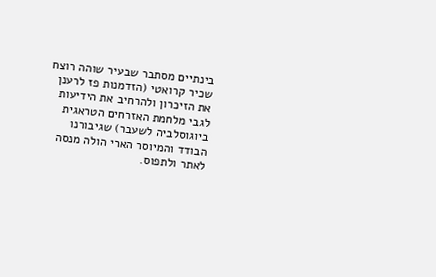בינתיים מסתבר שבעיר שוהה רוצח שכיר קרואטי (הזדמנות פז לרענן את הזיכרון ולהרחיב את הידיעות לגבי מלחמת האזרחים הטראגית ביוגוסלביה לשעבר) שגיבורנו הבודד והמיוסר הארי הולה מנסה לאתר ולתפוס.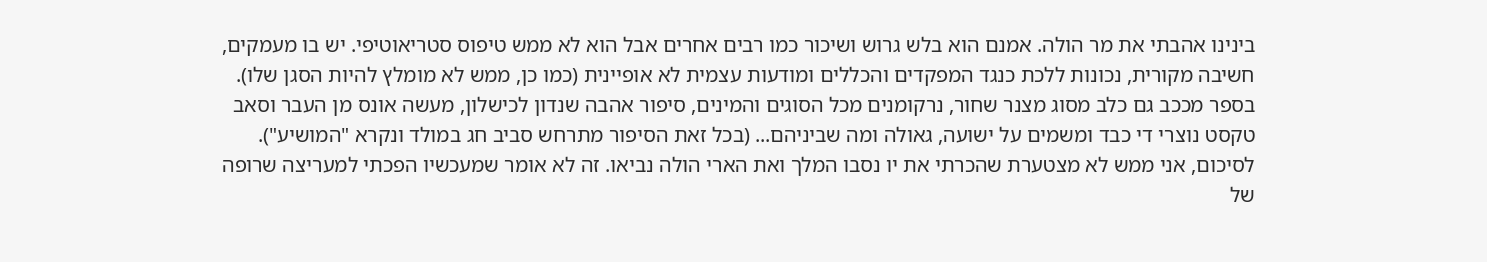בינינו אהבתי את מר הולה. אמנם הוא בלש גרוש ושיכור כמו רבים אחרים אבל הוא לא ממש טיפוס סטריאוטיפי. יש בו מעמקים, חשיבה מקורית, נכונות ללכת כנגד המפקדים והכללים ומודעות עצמית לא אופיינית (כמו כן, ממש לא מומלץ להיות הסגן שלו).
בספר מככב גם כלב מסוג מצנר שחור, נרקומנים מכל הסוגים והמינים, סיפור אהבה שנדון לכישלון, מעשה אונס מן העבר וסאב טקסט נוצרי די כבד ומשמים על ישועה, גאולה ומה שביניהם... (בכל זאת הסיפור מתרחש סביב חג במולד ונקרא "המושיע"). לסיכום, אני ממש לא מצטערת שהכרתי את יו נסבו המלך ואת הארי הולה נביאו. זה לא אומר שמעכשיו הפכתי למעריצה שרופה של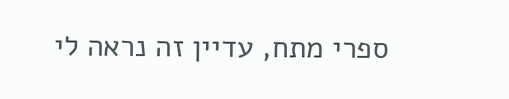ספרי מתח, עדיין זה נראה לי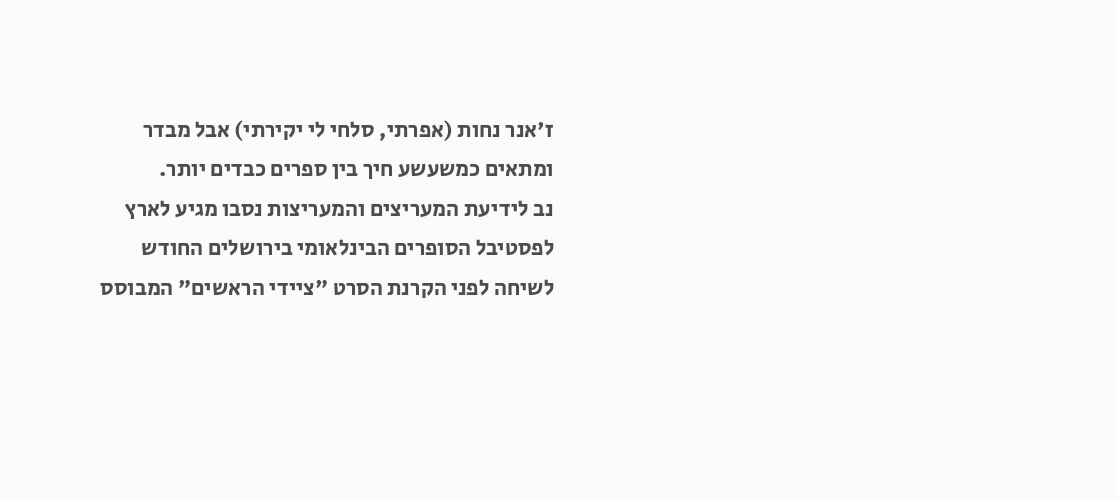ז'אנר נחות (אפרתי, סלחי לי יקירתי) אבל מבדר ומתאים כמשעשע חיך בין ספרים כבדים יותר.
נב לידיעת המעריצים והמעריצות נסבו מגיע לארץ לפסטיבל הסופרים הבינלאומי בירושלים החודש לשיחה לפני הקרנת הסרט "ציידי הראשים" המבוסס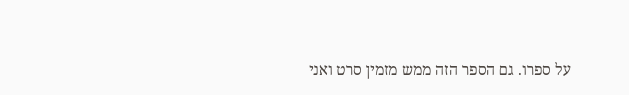על ספרו. גם הספר הזה ממש מזמין סרט ואני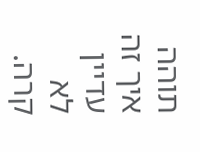תוהה איך זה עדיין לא קרה.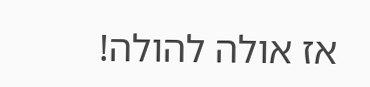אז אולה להולה!